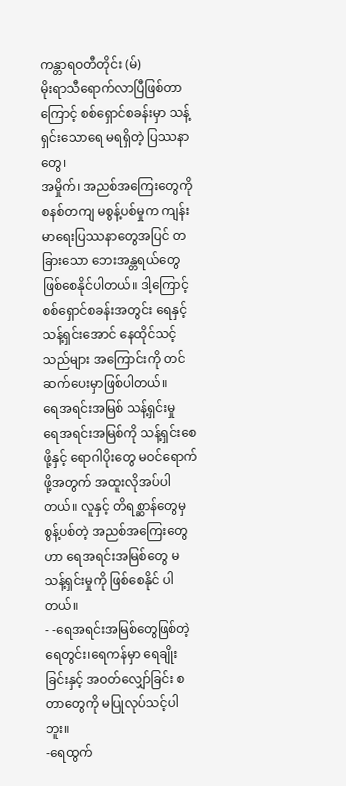ကန္တာရဝတီတိုင်း (မ်)
မိုးရာသီရောက်လာပြီဖြစ်တာကြောင့် စစ်ရှောင်စခန်းမှာ သန့်ရှင်းသောရေ မရရှိတဲ့ ပြဿနာတွေ၊
အမှိုက်၊ အညစ်အကြေးတွေကို စနစ်တကျ မစွန့်ပစ်မှုက ကျန်းမာရေးပြဿနာတွေအပြင် တခြားသော ဘေးအန္တရယ်တွေ ဖြစ်စေနိုင်ပါတယ်။ ဒါ့ကြောင့် စစ်ရှောင်စခန်းအတွင်း ရေနှင့် သန့်ရှင်းအောင် နေထိုင်သင့်သည်များ အကြောင်းကို တင်ဆက်ပေးမှာဖြစ်ပါတယ်။
ရေအရင်းအမြစ် သန့်ရှင်းမှု
ရေအရင်းအမြစ်ကို သန့်ရှင်းစေဖို့နှင့် ရောဂါပိုးတွေ မဝင်ရောက်ဖို့အတွက် အထူးလိုအပ်ပါတယ်။ လူနှင့် တိရစ္ဆာန်တွေမှ စွန့်ပစ်တဲ့ အညစ်အကြေးတွေဟာ ရေအရင်းအမြစ်တွေ မသန့်ရှင်းမှုကို ဖြစ်စေနိုင် ပါတယ်။
- -ရေအရင်းအမြစ်တွေဖြစ်တဲ့ ရေတွင်း၊ရေကန်မှာ ရေချိုးခြင်းနှင့် အဝတ်လျှော်ခြင်း စတာတွေကို မပြုလုပ်သင့်ပါဘူး။
-ရေထွက်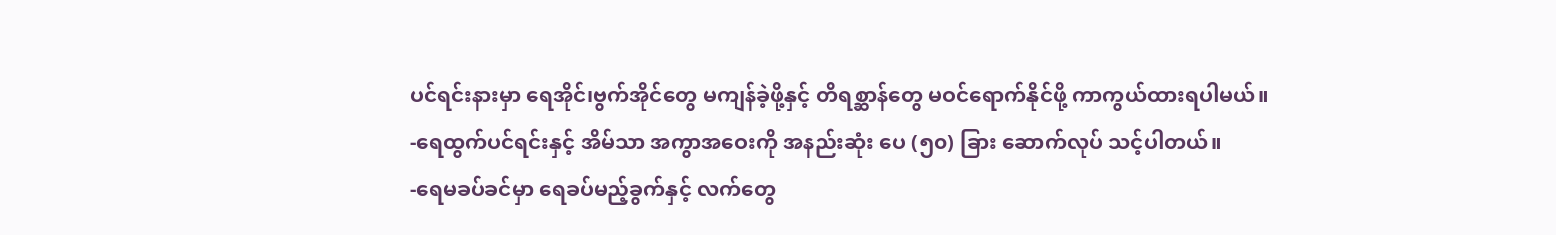ပင်ရင်းနားမှာ ရေအိုင်၊ဗွက်အိုင်တွေ မကျန်ခဲ့ဖို့နှင့် တိရစ္ဆာန်တွေ မဝင်ရောက်နိုင်ဖို့ ကာကွယ်ထားရပါမယ်။
-ရေထွက်ပင်ရင်းနှင့် အိမ်သာ အကွာအဝေးကို အနည်းဆုံး ပေ (၅၀) ခြား ဆောက်လုပ် သင့်ပါတယ်။
-ရေမခပ်ခင်မှာ ရေခပ်မည့်ခွက်နှင့် လက်တွေ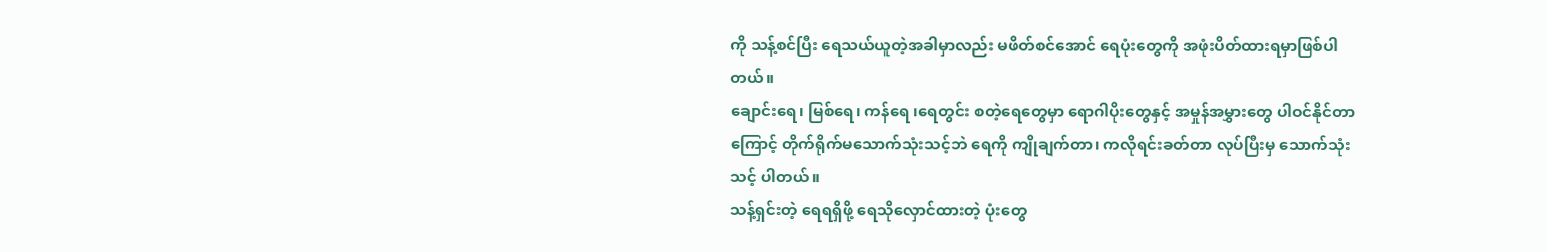ကို သန့်စင်ပြီး ရေသယ်ယူတဲ့အခါမှာလည်း မဖိတ်စင်အောင် ရေပုံးတွေကို အဖုံးပိတ်ထားရမှာဖြစ်ပါတယ်။
ချောင်းရေ၊ မြစ်ရေ၊ ကန်ရေ ၊ရေတွင်း စတဲ့ရေတွေမှာ ရောဂါပိုးတွေနှင့် အမှုန်အမွှားတွေ ပါဝင်နိုင်တာကြောင့် တိုက်ရိုက်မသောက်သုံးသင့်ဘဲ ရေကို ကျိုချက်တာ၊ ကလိုရင်းခတ်တာ လုပ်ပြီးမှ သောက်သုံးသင့် ပါတယ်။
သန့်ရှင်းတဲ့ ရေရရှိဖို့ ရေသိုလှောင်ထားတဲ့ ပုံးတွေ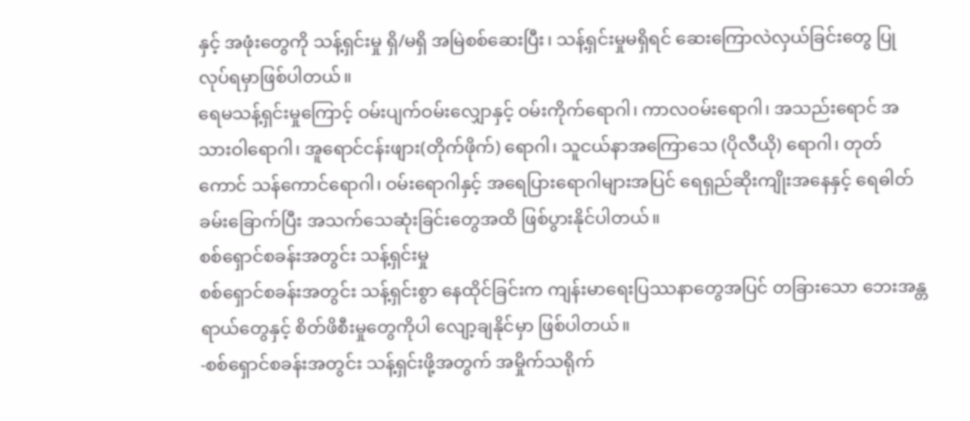နှင့် အဖုံးတွေကို သန့်ရှင်းမှု ရှိ/မရှိ အမြဲစစ်ဆေးပြီး၊ သန့်ရှင်းမှုမရှိရင် ဆေးကြောလဲလှယ်ခြင်းတွေ ပြုလုပ်ရမှာဖြစ်ပါတယ်။
ရေမသန့်ရှင်းမှုကြောင့် ဝမ်းပျက်ဝမ်းလျှောနှင့် ဝမ်းကိုက်ရောဂါ၊ ကာလဝမ်းရောဂါ၊ အသည်းရောင် အသားဝါရောဂါ၊ အူရောင်ငန်းဖျား(တိုက်ဖိုက်) ရောဂါ၊ သူငယ်နာအကြောသေ (ပိုလီယို) ရောဂါ၊ တုတ်ကောင် သန်ကောင်ရောဂါ၊ ဝမ်းရောဂါနှင့် အရေပြားရောဂါများအပြင် ရေရှည်ဆိုးကျိုးအနေနှင့် ရေဓါတ်ခမ်းခြောက်ပြီး အသက်သေဆုံးခြင်းတွေအထိ ဖြစ်ပွားနိုင်ပါတယ်။
စစ်ရှောင်စခန်းအတွင်း သန့်ရှင်းမှု
စစ်ရှောင်စခန်းအတွင်း သန့်ရှင်းစွာ နေထိုင်ခြင်းက ကျန်းမာရေးပြဿနာတွေအပြင် တခြားသော ဘေးအန္တရာယ်တွေနှင့် စိတ်ဖိစီးမှုတွေကိုပါ လျော့ချနိုင်မှာ ဖြစ်ပါတယ်။
-စစ်ရှောင်စခန်းအတွင်း သန့်ရှင်းဖို့အတွက် အမှိုက်သရိုက်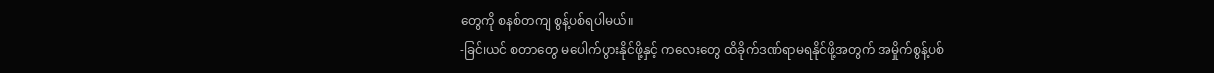တွေကို စနစ်တကျ စွန့်ပစ်ရပါမယ်။
-ခြင်၊ယင် စတာတွေ မပေါက်ပွားနိုင်ဖို့နှင့် ကလေးတွေ ထိခိုက်ဒဏ်ရာမရနိုင်ဖို့အတွက် အမှိုက်စွန့်ပစ်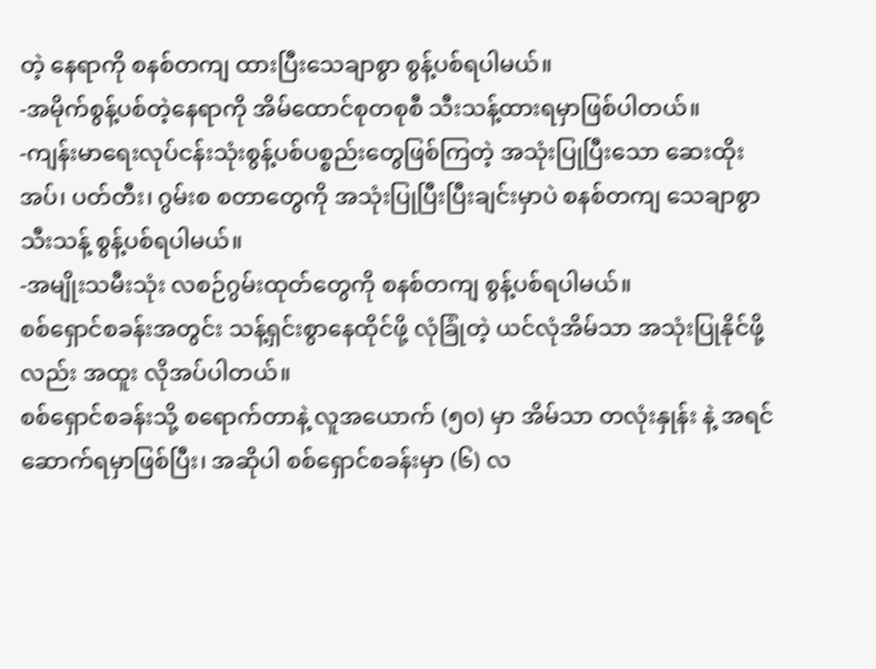တဲ့ နေရာကို စနစ်တကျ ထားပြီးသေချာစွာ စွန့်ပစ်ရပါမယ်။
-အမိုက်စွန့်ပစ်တဲ့နေရာကို အိမ်ထောင်စုတစုစီ သီးသန့်ထားရမှာဖြစ်ပါတယ်။
-ကျန်းမာရေးလုပ်ငန်းသုံးစွန့်ပစ်ပစ္စည်းတွေဖြစ်ကြတဲ့ အသုံးပြုပြီးသော ဆေးထိုးအပ်၊ ပတ်တီး၊ ဂွမ်းစ စတာတွေကို အသုံးပြုပြီးပြီးချင်းမှာပဲ စနစ်တကျ သေချာစွာ သီးသန့် စွန့်ပစ်ရပါမယ်။
-အမျိုးသမီးသုံး လစဉ်ဂွမ်းထုတ်တွေကို စနစ်တကျ စွန့်ပစ်ရပါမယ်။
စစ်ရှောင်စခန်းအတွင်း သန့်ရှင်းစွာနေထိုင်ဖို့ လုံခြုံတဲ့ ယင်လုံအိမ်သာ အသုံးပြုနိုင်ဖို့လည်း အထူး လိုအပ်ပါတယ်။
စစ်ရှောင်စခန်းသို့ စရောက်တာနဲ့ လူအယောက် (၅၀) မှာ အိမ်သာ တလုံးနှုန်း နဲ့ အရင်ဆောက်ရမှာဖြစ်ပြီး၊ အဆိုပါ စစ်ရှောင်စခန်းမှာ (၆) လ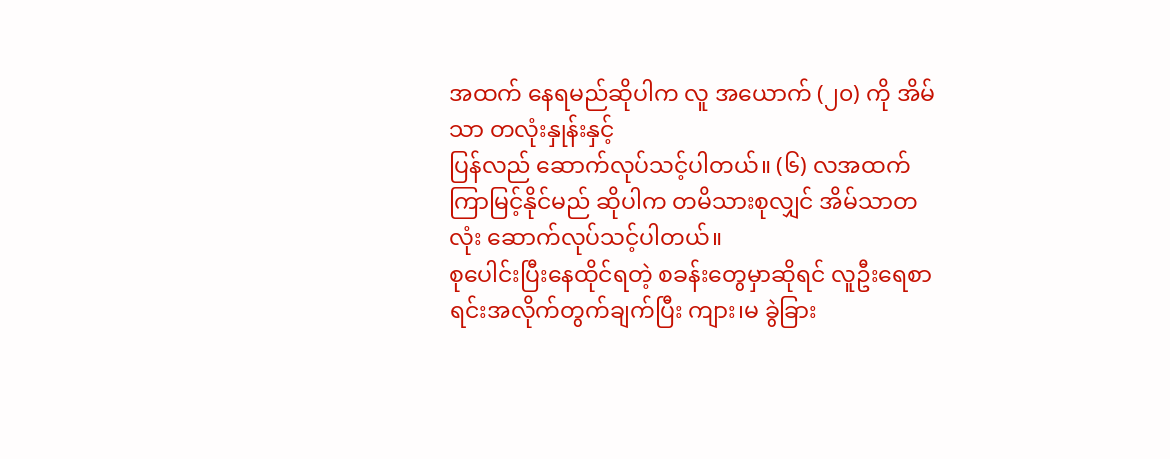အထက် နေရမည်ဆိုပါက လူ အယောက် (၂၀) ကို အိမ်သာ တလုံးနှုန်းနှင့်
ပြန်လည် ဆောက်လုပ်သင့်ပါတယ်။ (၆) လအထက် ကြာမြင့်နိုင်မည် ဆိုပါက တမိသားစုလျှင် အိမ်သာတလုံး ဆောက်လုပ်သင့်ပါတယ်။
စုပေါင်းပြီးနေထိုင်ရတဲ့ စခန်းတွေမှာဆိုရင် လူဦးရေစာရင်းအလိုက်တွက်ချက်ပြီး ကျား၊မ ခွဲခြား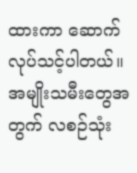ထားကာ ဆောက်လုပ်သင့်ပါတယ်။ အမျိုးသမီးတွေအတွက် လစဉ်သုံး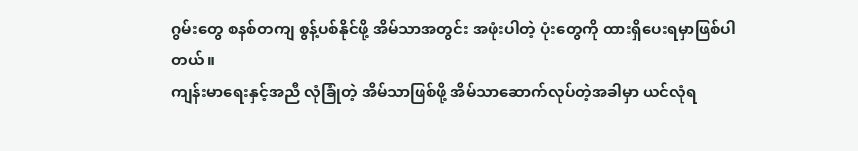ဂွမ်းတွေ စနစ်တကျ စွန့်ပစ်နိုင်ဖို့ အိမ်သာအတွင်း အဖုံးပါတဲ့ ပုံးတွေကို ထားရှိပေးရမှာဖြစ်ပါတယ်။
ကျန်းမာရေးနှင့်အညီ လုံခြုံတဲ့ အိမ်သာဖြစ်ဖို့ အိမ်သာဆောက်လုပ်တဲ့အခါမှာ ယင်လုံရ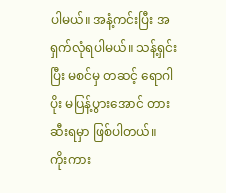ပါမယ်။ အနံ့ကင်းပြီး အရှက်လုံရပါမယ်။ သန့်ရှင်းပြီး မစင်မှ တဆင့် ရောဂါပိုး မပြန့်ပွားအောင် တားဆီးရမှာ ဖြစ်ပါတယ်။
ကိုးကား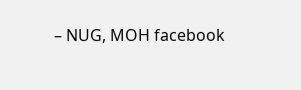– NUG, MOH facebook